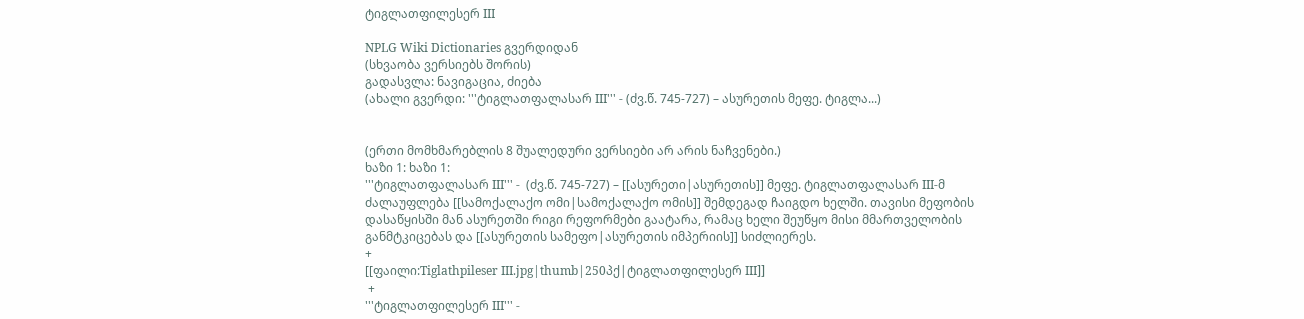ტიგლათფილესერ III

NPLG Wiki Dictionaries გვერდიდან
(სხვაობა ვერსიებს შორის)
გადასვლა: ნავიგაცია, ძიება
(ახალი გვერდი: '''ტიგლათფალასარ III''' - (ძვ.წ. 745-727) – ასურეთის მეფე. ტიგლა...)


(ერთი მომხმარებლის 8 შუალედური ვერსიები არ არის ნაჩვენები.)
ხაზი 1: ხაზი 1:
'''ტიგლათფალასარ III''' -  (ძვ.წ. 745-727) – [[ასურეთი|ასურეთის]] მეფე. ტიგლათფალასარ III-მ ძალაუფლება [[სამოქალაქო ომი|სამოქალაქო ომის]] შემდეგად ჩაიგდო ხელში. თავისი მეფობის დასაწყისში მან ასურეთში რიგი რეფორმები გაატარა, რამაც ხელი შეუწყო მისი მმართველობის განმტკიცებას და [[ასურეთის სამეფო|ასურეთის იმპერიის]] სიძლიერეს.
+
[[ფაილი:Tiglathpileser III.jpg|thumb|250პქ|ტიგლათფილესერ III]]
 +
'''ტიგლათფილესერ III''' -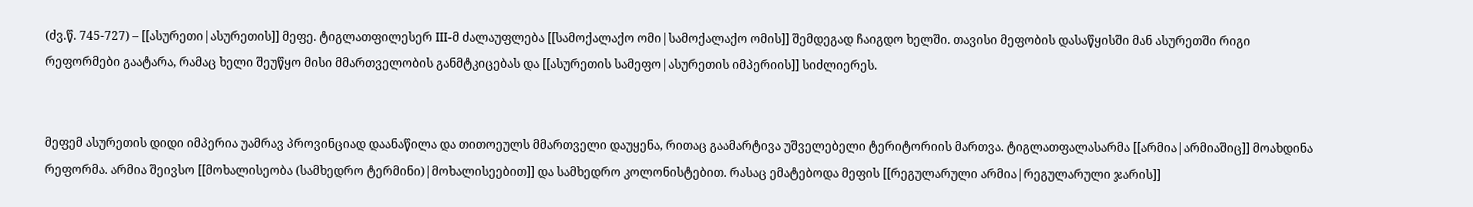(ძვ.წ. 745-727) – [[ასურეთი|ასურეთის]] მეფე. ტიგლათფილესერ III-მ ძალაუფლება [[სამოქალაქო ომი|სამოქალაქო ომის]] შემდეგად ჩაიგდო ხელში. თავისი მეფობის დასაწყისში მან ასურეთში რიგი რეფორმები გაატარა, რამაც ხელი შეუწყო მისი მმართველობის განმტკიცებას და [[ასურეთის სამეფო|ასურეთის იმპერიის]] სიძლიერეს.


მეფემ ასურეთის დიდი იმპერია უამრავ პროვინციად დაანაწილა და თითოეულს მმართველი დაუყენა, რითაც გაამარტივა უშველებელი ტერიტორიის მართვა. ტიგლათფალასარმა [[არმია|არმიაშიც]] მოახდინა რეფორმა. არმია შეივსო [[მოხალისეობა (სამხედრო ტერმინი)|მოხალისეებით]] და სამხედრო კოლონისტებით. რასაც ემატებოდა მეფის [[რეგულარული არმია|რეგულარული ჯარის]]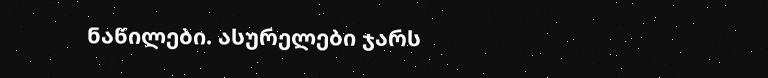ნაწილები. ასურელები ჯარს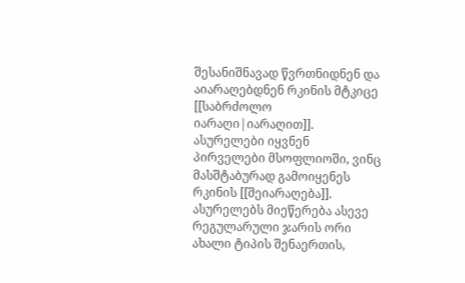შესანიშნავად წვრთნიდნენ და აიარაღებდნენ რკინის მტკიცე [[საბრძოლო იარაღი|იარაღით]]. ასურელები იყვნენ პირველები მსოფლიოში, ვინც მასშტაბურად გამოიყენეს რკინის [[შეიარაღება]]. ასურელებს მიეწერება ასევე რეგულარული ჯარის ორი ახალი ტიპის შენაერთის,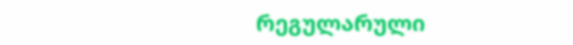რეგულარული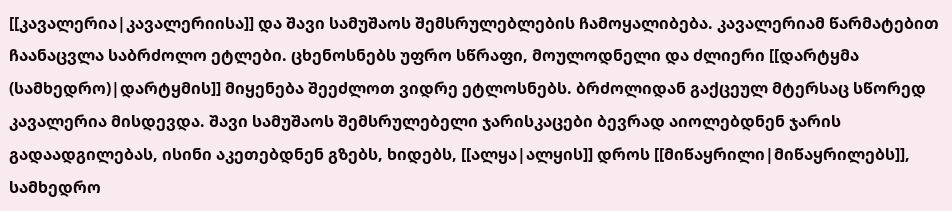[[კავალერია|კავალერიისა]] და შავი სამუშაოს შემსრულებლების ჩამოყალიბება. კავალერიამ წარმატებით ჩაანაცვლა საბრძოლო ეტლები. ცხენოსნებს უფრო სწრაფი, მოულოდნელი და ძლიერი [[დარტყმა (სამხედრო)|დარტყმის]] მიყენება შეეძლოთ ვიდრე ეტლოსნებს. ბრძოლიდან გაქცეულ მტერსაც სწორედ კავალერია მისდევდა. შავი სამუშაოს შემსრულებელი ჯარისკაცები ბევრად აიოლებდნენ ჯარის გადაადგილებას, ისინი აკეთებდნენ გზებს, ხიდებს, [[ალყა|ალყის]] დროს [[მიწაყრილი|მიწაყრილებს]], სამხედრო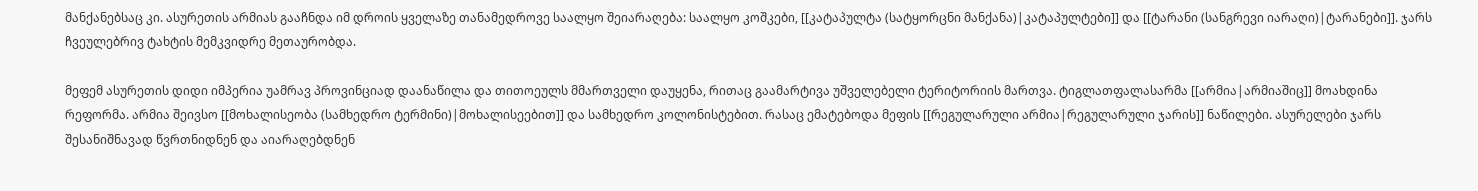მანქანებსაც კი. ასურეთის არმიას გააჩნდა იმ დროის ყველაზე თანამედროვე საალყო შეიარაღება: საალყო კოშკები, [[კატაპულტა (სატყორცნი მანქანა)|კატაპულტები]] და [[ტარანი (სანგრევი იარაღი)|ტარანები]]. ჯარს ჩვეულებრივ ტახტის მემკვიდრე მეთაურობდა.

მეფემ ასურეთის დიდი იმპერია უამრავ პროვინციად დაანაწილა და თითოეულს მმართველი დაუყენა, რითაც გაამარტივა უშველებელი ტერიტორიის მართვა. ტიგლათფალასარმა [[არმია|არმიაშიც]] მოახდინა რეფორმა. არმია შეივსო [[მოხალისეობა (სამხედრო ტერმინი)|მოხალისეებით]] და სამხედრო კოლონისტებით. რასაც ემატებოდა მეფის [[რეგულარული არმია|რეგულარული ჯარის]] ნაწილები. ასურელები ჯარს შესანიშნავად წვრთნიდნენ და აიარაღებდნენ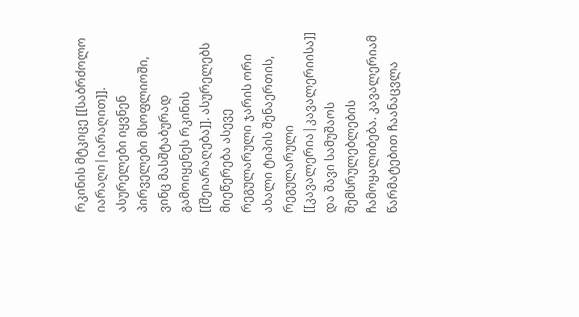რკინის მტკიცე [[საბრძოლო იარაღი|იარაღით]]. ასურელები იყვნენ პირველები მსოფლიოში, ვინც მასშტაბურად გამოიყენეს რკინის [[შეიარაღება]]. ასურელებს მიეწერება ასევე რეგულარული ჯარის ორი ახალი ტიპის შენაერთის, რეგულარული [[კავალერია|კავალერიისა]] და შავი სამუშაოს შემსრულებლების ჩამოყალიბება. კავალერიამ წარმატებით ჩაანაცვლა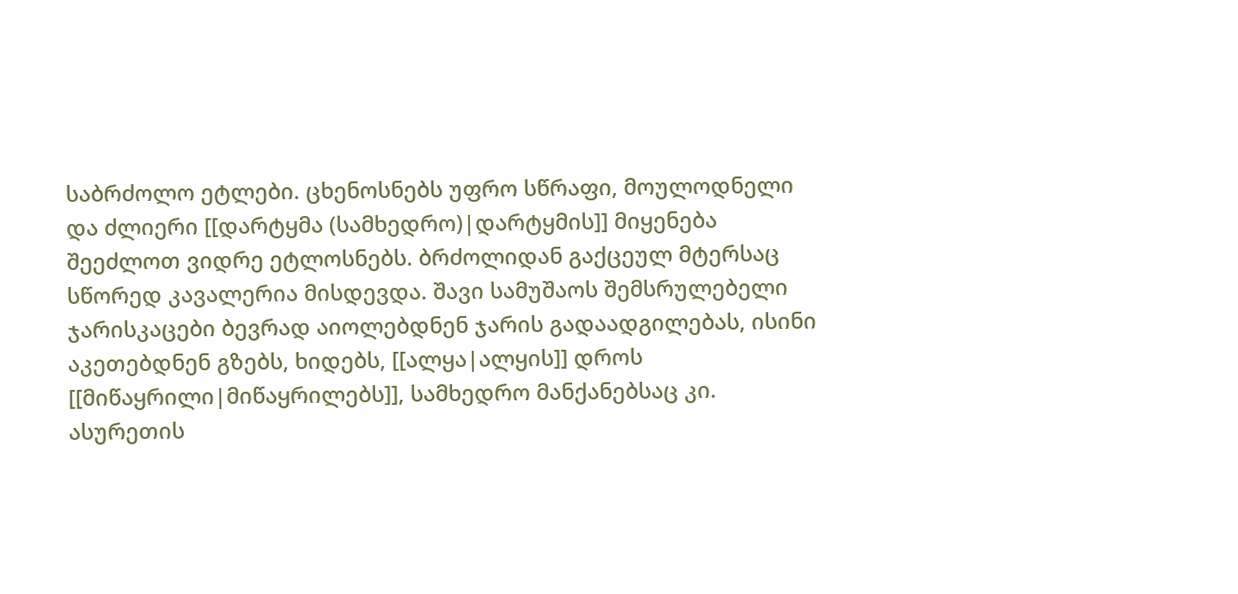საბრძოლო ეტლები. ცხენოსნებს უფრო სწრაფი, მოულოდნელი და ძლიერი [[დარტყმა (სამხედრო)|დარტყმის]] მიყენება შეეძლოთ ვიდრე ეტლოსნებს. ბრძოლიდან გაქცეულ მტერსაც სწორედ კავალერია მისდევდა. შავი სამუშაოს შემსრულებელი ჯარისკაცები ბევრად აიოლებდნენ ჯარის გადაადგილებას, ისინი აკეთებდნენ გზებს, ხიდებს, [[ალყა|ალყის]] დროს [[მიწაყრილი|მიწაყრილებს]], სამხედრო მანქანებსაც კი. ასურეთის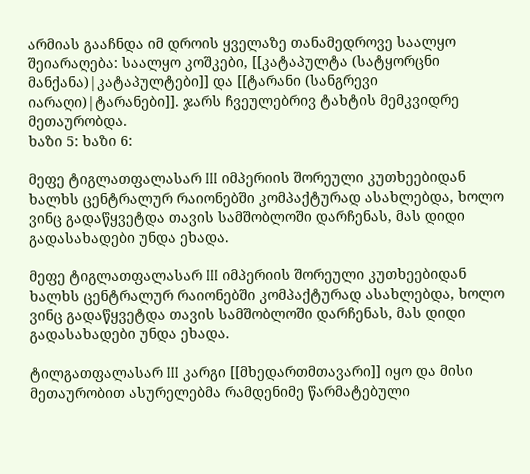არმიას გააჩნდა იმ დროის ყველაზე თანამედროვე საალყო შეიარაღება: საალყო კოშკები, [[კატაპულტა (სატყორცნი მანქანა)|კატაპულტები]] და [[ტარანი (სანგრევი იარაღი)|ტარანები]]. ჯარს ჩვეულებრივ ტახტის მემკვიდრე მეთაურობდა.
ხაზი 5: ხაზი 6:

მეფე ტიგლათფალასარ III იმპერიის შორეული კუთხეებიდან ხალხს ცენტრალურ რაიონებში კომპაქტურად ასახლებდა, ხოლო ვინც გადაწყვეტდა თავის სამშობლოში დარჩენას, მას დიდი გადასახადები უნდა ეხადა.

მეფე ტიგლათფალასარ III იმპერიის შორეული კუთხეებიდან ხალხს ცენტრალურ რაიონებში კომპაქტურად ასახლებდა, ხოლო ვინც გადაწყვეტდა თავის სამშობლოში დარჩენას, მას დიდი გადასახადები უნდა ეხადა.

ტილგათფალასარ III კარგი [[მხედართმთავარი]] იყო და მისი მეთაურობით ასურელებმა რამდენიმე წარმატებული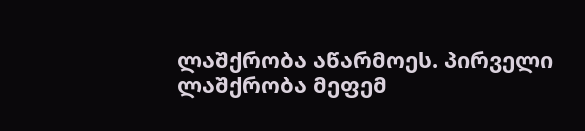ლაშქრობა აწარმოეს. პირველი ლაშქრობა მეფემ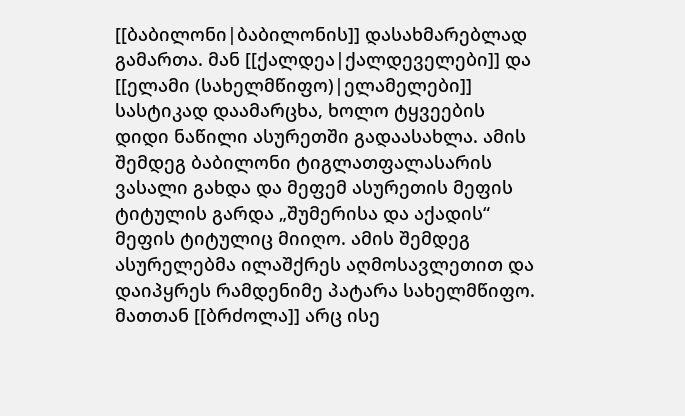[[ბაბილონი|ბაბილონის]] დასახმარებლად გამართა. მან [[ქალდეა|ქალდეველები]] და [[ელამი (სახელმწიფო)|ელამელები]] სასტიკად დაამარცხა, ხოლო ტყვეების დიდი ნაწილი ასურეთში გადაასახლა. ამის შემდეგ ბაბილონი ტიგლათფალასარის ვასალი გახდა და მეფემ ასურეთის მეფის ტიტულის გარდა „შუმერისა და აქადის“ მეფის ტიტულიც მიიღო. ამის შემდეგ ასურელებმა ილაშქრეს აღმოსავლეთით და დაიპყრეს რამდენიმე პატარა სახელმწიფო. მათთან [[ბრძოლა]] არც ისე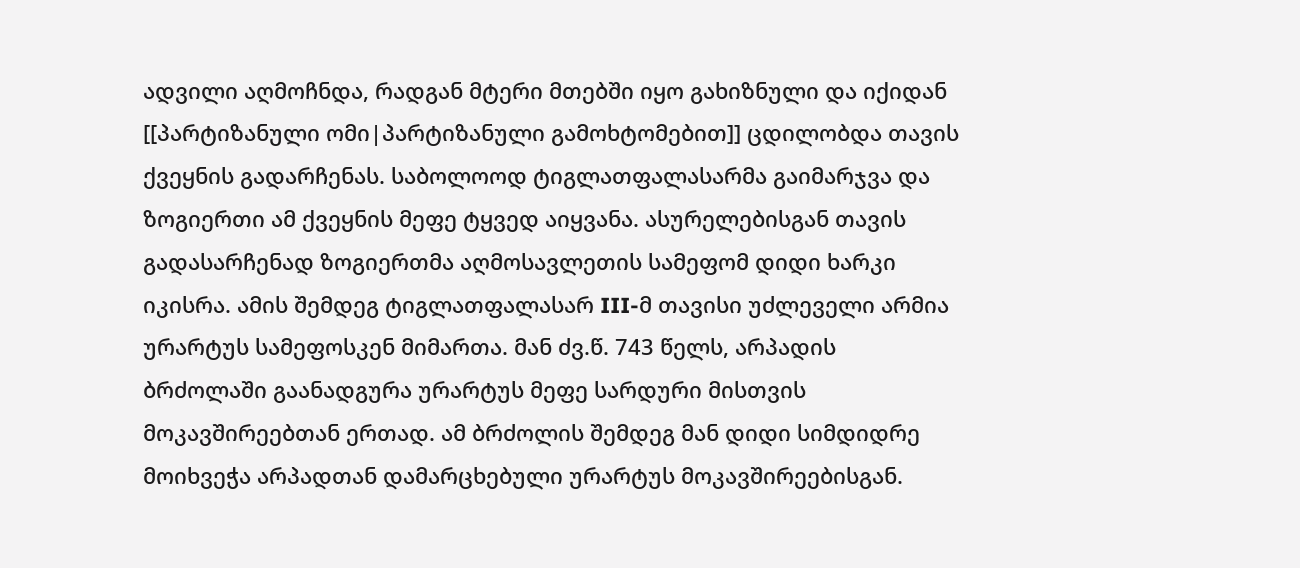ადვილი აღმოჩნდა, რადგან მტერი მთებში იყო გახიზნული და იქიდან [[პარტიზანული ომი|პარტიზანული გამოხტომებით]] ცდილობდა თავის ქვეყნის გადარჩენას. საბოლოოდ ტიგლათფალასარმა გაიმარჯვა და ზოგიერთი ამ ქვეყნის მეფე ტყვედ აიყვანა. ასურელებისგან თავის გადასარჩენად ზოგიერთმა აღმოსავლეთის სამეფომ დიდი ხარკი იკისრა. ამის შემდეგ ტიგლათფალასარ III-მ თავისი უძლეველი არმია ურარტუს სამეფოსკენ მიმართა. მან ძვ.წ. 743 წელს, არპადის ბრძოლაში გაანადგურა ურარტუს მეფე სარდური მისთვის მოკავშირეებთან ერთად. ამ ბრძოლის შემდეგ მან დიდი სიმდიდრე მოიხვეჭა არპადთან დამარცხებული ურარტუს მოკავშირეებისგან.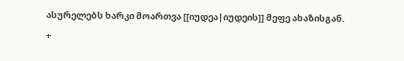ასურელებს ხარკი მოართვა [[იუდეა|იუდეის]] მეფე ახაზისგან.
+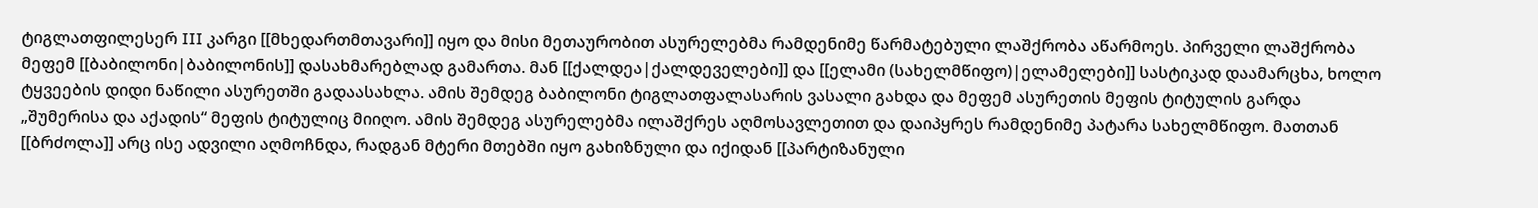ტიგლათფილესერ III კარგი [[მხედართმთავარი]] იყო და მისი მეთაურობით ასურელებმა რამდენიმე წარმატებული ლაშქრობა აწარმოეს. პირველი ლაშქრობა მეფემ [[ბაბილონი|ბაბილონის]] დასახმარებლად გამართა. მან [[ქალდეა|ქალდეველები]] და [[ელამი (სახელმწიფო)|ელამელები]] სასტიკად დაამარცხა, ხოლო ტყვეების დიდი ნაწილი ასურეთში გადაასახლა. ამის შემდეგ ბაბილონი ტიგლათფალასარის ვასალი გახდა და მეფემ ასურეთის მეფის ტიტულის გარდა „შუმერისა და აქადის“ მეფის ტიტულიც მიიღო. ამის შემდეგ ასურელებმა ილაშქრეს აღმოსავლეთით და დაიპყრეს რამდენიმე პატარა სახელმწიფო. მათთან [[ბრძოლა]] არც ისე ადვილი აღმოჩნდა, რადგან მტერი მთებში იყო გახიზნული და იქიდან [[პარტიზანული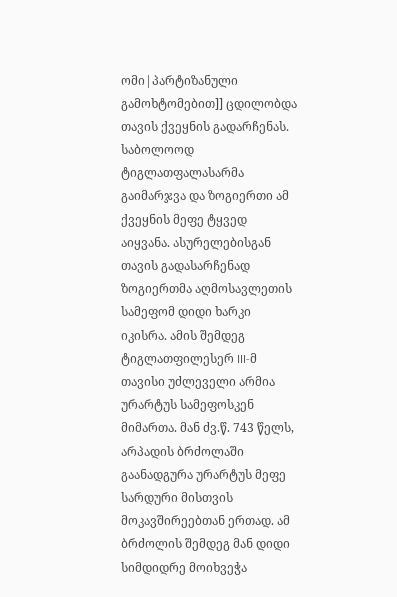ომი|პარტიზანული გამოხტომებით]] ცდილობდა თავის ქვეყნის გადარჩენას. საბოლოოდ ტიგლათფალასარმა გაიმარჯვა და ზოგიერთი ამ ქვეყნის მეფე ტყვედ აიყვანა. ასურელებისგან თავის გადასარჩენად ზოგიერთმა აღმოსავლეთის სამეფომ დიდი ხარკი იკისრა. ამის შემდეგ ტიგლათფილესერ III-მ თავისი უძლეველი არმია ურარტუს სამეფოსკენ მიმართა. მან ძვ.წ. 743 წელს, არპადის ბრძოლაში გაანადგურა ურარტუს მეფე სარდური მისთვის მოკავშირეებთან ერთად. ამ ბრძოლის შემდეგ მან დიდი სიმდიდრე მოიხვეჭა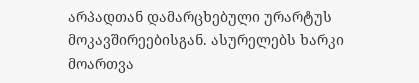არპადთან დამარცხებული ურარტუს მოკავშირეებისგან. ასურელებს ხარკი მოართვა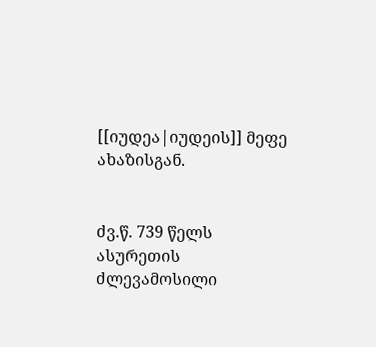[[იუდეა|იუდეის]] მეფე ახაზისგან.


ძვ.წ. 739 წელს ასურეთის ძლევამოსილი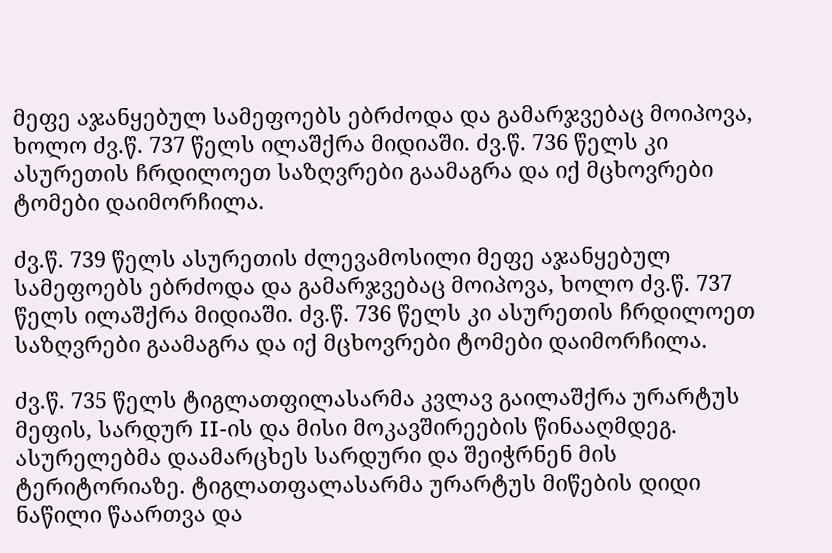მეფე აჯანყებულ სამეფოებს ებრძოდა და გამარჯვებაც მოიპოვა, ხოლო ძვ.წ. 737 წელს ილაშქრა მიდიაში. ძვ.წ. 736 წელს კი ასურეთის ჩრდილოეთ საზღვრები გაამაგრა და იქ მცხოვრები ტომები დაიმორჩილა.

ძვ.წ. 739 წელს ასურეთის ძლევამოსილი მეფე აჯანყებულ სამეფოებს ებრძოდა და გამარჯვებაც მოიპოვა, ხოლო ძვ.წ. 737 წელს ილაშქრა მიდიაში. ძვ.წ. 736 წელს კი ასურეთის ჩრდილოეთ საზღვრები გაამაგრა და იქ მცხოვრები ტომები დაიმორჩილა.

ძვ.წ. 735 წელს ტიგლათფილასარმა კვლავ გაილაშქრა ურარტუს მეფის, სარდურ II-ის და მისი მოკავშირეების წინააღმდეგ. ასურელებმა დაამარცხეს სარდური და შეიჭრნენ მის ტერიტორიაზე. ტიგლათფალასარმა ურარტუს მიწების დიდი ნაწილი წაართვა და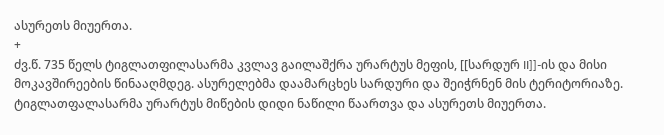ასურეთს მიუერთა.
+
ძვ.წ. 735 წელს ტიგლათფილასარმა კვლავ გაილაშქრა ურარტუს მეფის, [[სარდურ II]]-ის და მისი მოკავშირეების წინააღმდეგ. ასურელებმა დაამარცხეს სარდური და შეიჭრნენ მის ტერიტორიაზე. ტიგლათფალასარმა ურარტუს მიწების დიდი ნაწილი წაართვა და ასურეთს მიუერთა.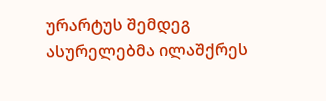ურარტუს შემდეგ ასურელებმა ილაშქრეს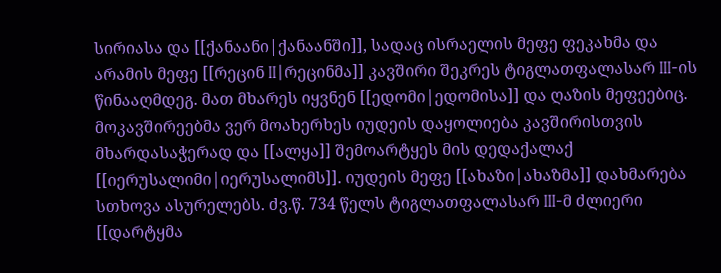სირიასა და [[ქანაანი|ქანაანში]], სადაც ისრაელის მეფე ფეკახმა და არამის მეფე [[რეცინ II|რეცინმა]] კავშირი შეკრეს ტიგლათფალასარ III-ის წინააღმდეგ. მათ მხარეს იყვნენ [[ედომი|ედომისა]] და ღაზის მეფეებიც. მოკავშირეებმა ვერ მოახერხეს იუდეის დაყოლიება კავშირისთვის მხარდასაჭერად და [[ალყა]] შემოარტყეს მის დედაქალაქ [[იერუსალიმი|იერუსალიმს]]. იუდეის მეფე [[ახაზი|ახაზმა]] დახმარება სთხოვა ასურელებს. ძვ.წ. 734 წელს ტიგლათფალასარ III-მ ძლიერი [[დარტყმა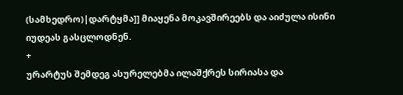(სამხედრო)|დარტყმა]] მიაყენა მოკავშირეებს და აიძულა ისინი იუდეას გასცლოდნენ.
+
ურარტუს შემდეგ ასურელებმა ილაშქრეს სირიასა და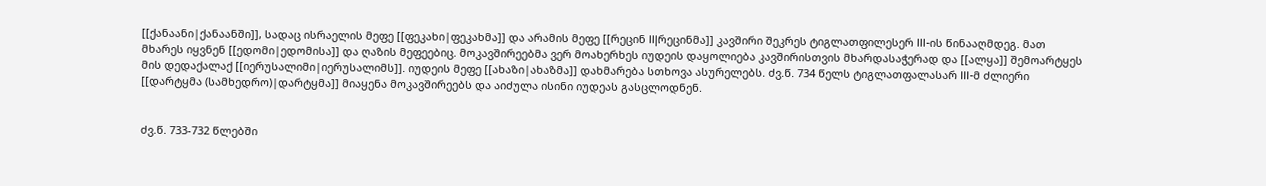[[ქანაანი|ქანაანში]], სადაც ისრაელის მეფე [[ფეკახი|ფეკახმა]] და არამის მეფე [[რეცინ II|რეცინმა]] კავშირი შეკრეს ტიგლათფილესერ III-ის წინააღმდეგ. მათ მხარეს იყვნენ [[ედომი|ედომისა]] და ღაზის მეფეებიც. მოკავშირეებმა ვერ მოახერხეს იუდეის დაყოლიება კავშირისთვის მხარდასაჭერად და [[ალყა]] შემოარტყეს მის დედაქალაქ [[იერუსალიმი|იერუსალიმს]]. იუდეის მეფე [[ახაზი|ახაზმა]] დახმარება სთხოვა ასურელებს. ძვ.წ. 734 წელს ტიგლათფალასარ III-მ ძლიერი [[დარტყმა (სამხედრო)|დარტყმა]] მიაყენა მოკავშირეებს და აიძულა ისინი იუდეას გასცლოდნენ.


ძვ.წ. 733-732 წლებში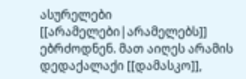ასურელები [[არამელები|არამელებს]] ებრძოდნენ. მათ აიღეს არამის დედაქალაქი [[დამასკო]],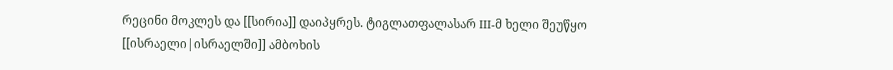რეცინი მოკლეს და [[სირია]] დაიპყრეს. ტიგლათფალასარ III-მ ხელი შეუწყო [[ისრაელი|ისრაელში]] ამბოხის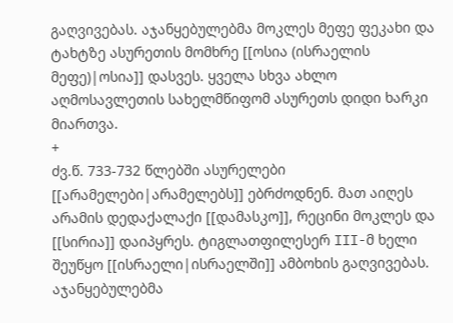გაღვივებას. აჯანყებულებმა მოკლეს მეფე ფეკახი და ტახტზე ასურეთის მომხრე [[ოსია (ისრაელის მეფე)|ოსია]] დასვეს. ყველა სხვა ახლო აღმოსავლეთის სახელმწიფომ ასურეთს დიდი ხარკი მიართვა.
+
ძვ.წ. 733-732 წლებში ასურელები [[არამელები|არამელებს]] ებრძოდნენ. მათ აიღეს არამის დედაქალაქი [[დამასკო]], რეცინი მოკლეს და [[სირია]] დაიპყრეს. ტიგლათფილესერ III-მ ხელი შეუწყო [[ისრაელი|ისრაელში]] ამბოხის გაღვივებას. აჯანყებულებმა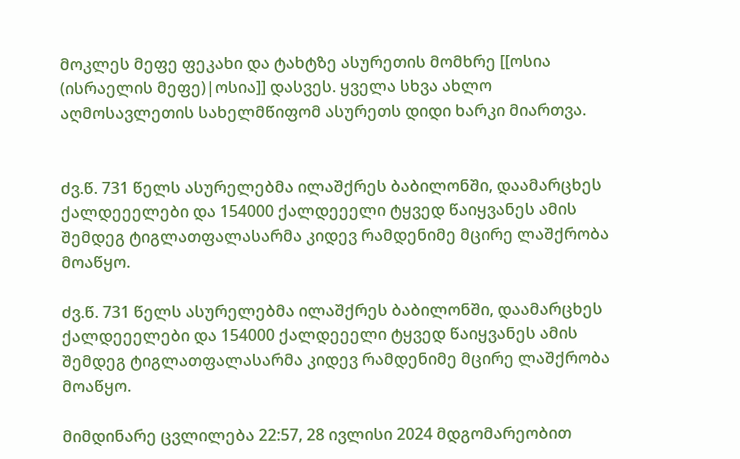მოკლეს მეფე ფეკახი და ტახტზე ასურეთის მომხრე [[ოსია (ისრაელის მეფე)|ოსია]] დასვეს. ყველა სხვა ახლო აღმოსავლეთის სახელმწიფომ ასურეთს დიდი ხარკი მიართვა.


ძვ.წ. 731 წელს ასურელებმა ილაშქრეს ბაბილონში, დაამარცხეს ქალდეეელები და 154000 ქალდეეელი ტყვედ წაიყვანეს ამის შემდეგ ტიგლათფალასარმა კიდევ რამდენიმე მცირე ლაშქრობა მოაწყო.

ძვ.წ. 731 წელს ასურელებმა ილაშქრეს ბაბილონში, დაამარცხეს ქალდეეელები და 154000 ქალდეეელი ტყვედ წაიყვანეს ამის შემდეგ ტიგლათფალასარმა კიდევ რამდენიმე მცირე ლაშქრობა მოაწყო.

მიმდინარე ცვლილება 22:57, 28 ივლისი 2024 მდგომარეობით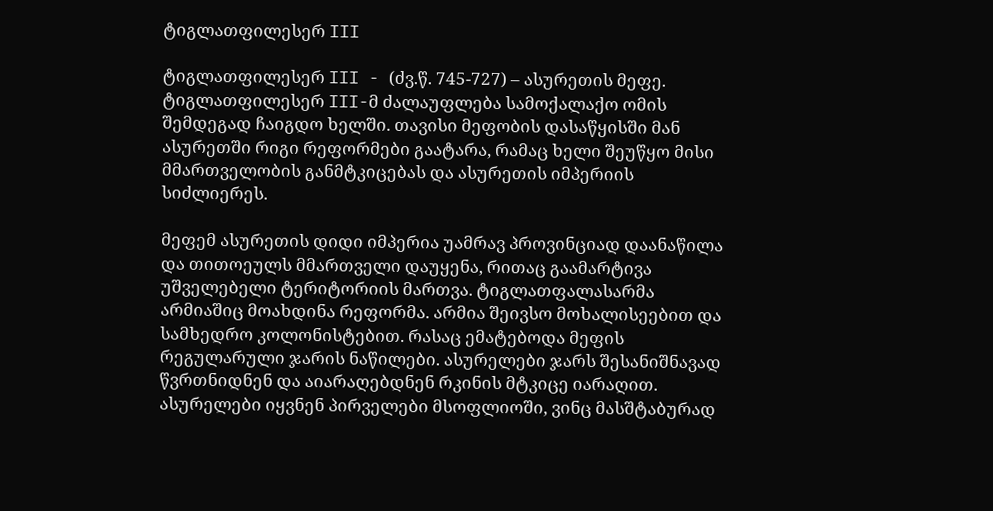ტიგლათფილესერ III

ტიგლათფილესერ III - (ძვ.წ. 745-727) – ასურეთის მეფე. ტიგლათფილესერ III-მ ძალაუფლება სამოქალაქო ომის შემდეგად ჩაიგდო ხელში. თავისი მეფობის დასაწყისში მან ასურეთში რიგი რეფორმები გაატარა, რამაც ხელი შეუწყო მისი მმართველობის განმტკიცებას და ასურეთის იმპერიის სიძლიერეს.

მეფემ ასურეთის დიდი იმპერია უამრავ პროვინციად დაანაწილა და თითოეულს მმართველი დაუყენა, რითაც გაამარტივა უშველებელი ტერიტორიის მართვა. ტიგლათფალასარმა არმიაშიც მოახდინა რეფორმა. არმია შეივსო მოხალისეებით და სამხედრო კოლონისტებით. რასაც ემატებოდა მეფის რეგულარული ჯარის ნაწილები. ასურელები ჯარს შესანიშნავად წვრთნიდნენ და აიარაღებდნენ რკინის მტკიცე იარაღით. ასურელები იყვნენ პირველები მსოფლიოში, ვინც მასშტაბურად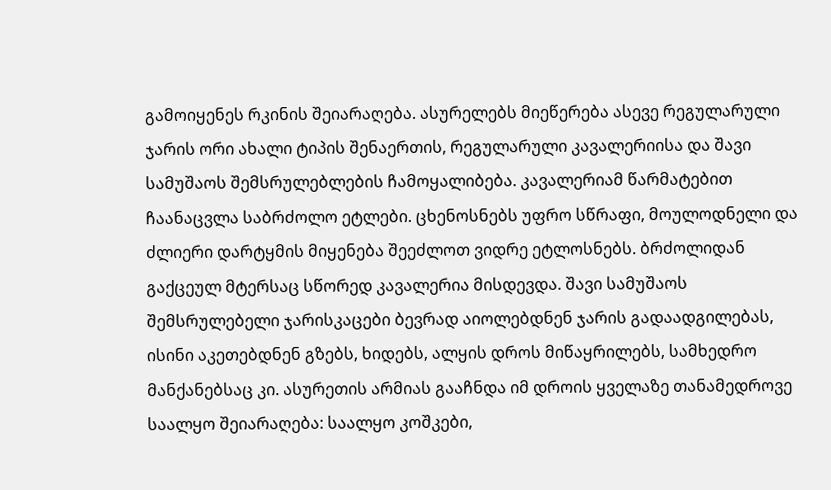გამოიყენეს რკინის შეიარაღება. ასურელებს მიეწერება ასევე რეგულარული ჯარის ორი ახალი ტიპის შენაერთის, რეგულარული კავალერიისა და შავი სამუშაოს შემსრულებლების ჩამოყალიბება. კავალერიამ წარმატებით ჩაანაცვლა საბრძოლო ეტლები. ცხენოსნებს უფრო სწრაფი, მოულოდნელი და ძლიერი დარტყმის მიყენება შეეძლოთ ვიდრე ეტლოსნებს. ბრძოლიდან გაქცეულ მტერსაც სწორედ კავალერია მისდევდა. შავი სამუშაოს შემსრულებელი ჯარისკაცები ბევრად აიოლებდნენ ჯარის გადაადგილებას, ისინი აკეთებდნენ გზებს, ხიდებს, ალყის დროს მიწაყრილებს, სამხედრო მანქანებსაც კი. ასურეთის არმიას გააჩნდა იმ დროის ყველაზე თანამედროვე საალყო შეიარაღება: საალყო კოშკები,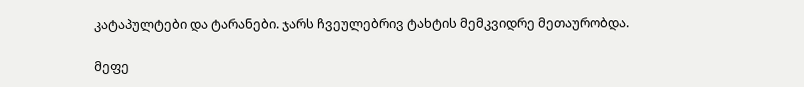კატაპულტები და ტარანები. ჯარს ჩვეულებრივ ტახტის მემკვიდრე მეთაურობდა.

მეფე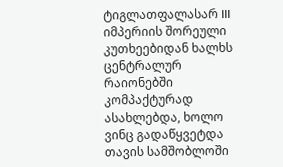ტიგლათფალასარ III იმპერიის შორეული კუთხეებიდან ხალხს ცენტრალურ რაიონებში კომპაქტურად ასახლებდა, ხოლო ვინც გადაწყვეტდა თავის სამშობლოში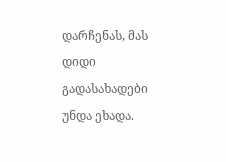დარჩენას, მას დიდი გადასახადები უნდა ეხადა.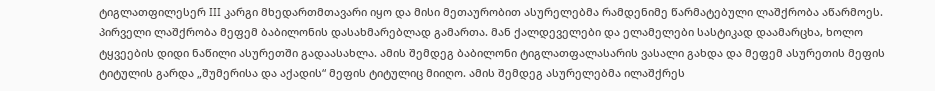ტიგლათფილესერ III კარგი მხედართმთავარი იყო და მისი მეთაურობით ასურელებმა რამდენიმე წარმატებული ლაშქრობა აწარმოეს. პირველი ლაშქრობა მეფემ ბაბილონის დასახმარებლად გამართა. მან ქალდეველები და ელამელები სასტიკად დაამარცხა, ხოლო ტყვეების დიდი ნაწილი ასურეთში გადაასახლა. ამის შემდეგ ბაბილონი ტიგლათფალასარის ვასალი გახდა და მეფემ ასურეთის მეფის ტიტულის გარდა „შუმერისა და აქადის“ მეფის ტიტულიც მიიღო. ამის შემდეგ ასურელებმა ილაშქრეს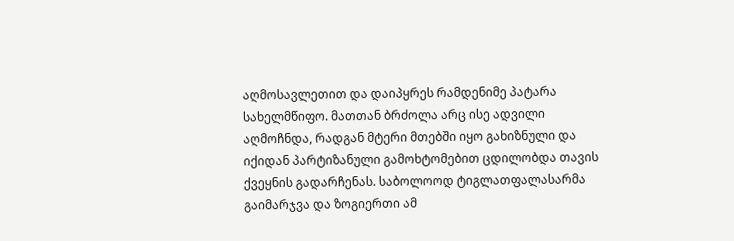აღმოსავლეთით და დაიპყრეს რამდენიმე პატარა სახელმწიფო. მათთან ბრძოლა არც ისე ადვილი აღმოჩნდა, რადგან მტერი მთებში იყო გახიზნული და იქიდან პარტიზანული გამოხტომებით ცდილობდა თავის ქვეყნის გადარჩენას. საბოლოოდ ტიგლათფალასარმა გაიმარჯვა და ზოგიერთი ამ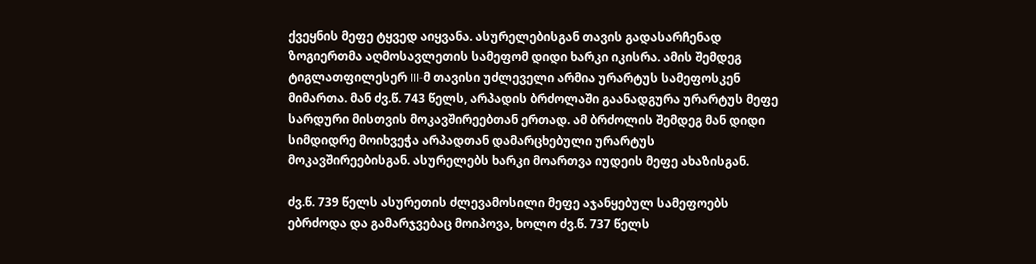ქვეყნის მეფე ტყვედ აიყვანა. ასურელებისგან თავის გადასარჩენად ზოგიერთმა აღმოსავლეთის სამეფომ დიდი ხარკი იკისრა. ამის შემდეგ ტიგლათფილესერ III-მ თავისი უძლეველი არმია ურარტუს სამეფოსკენ მიმართა. მან ძვ.წ. 743 წელს, არპადის ბრძოლაში გაანადგურა ურარტუს მეფე სარდური მისთვის მოკავშირეებთან ერთად. ამ ბრძოლის შემდეგ მან დიდი სიმდიდრე მოიხვეჭა არპადთან დამარცხებული ურარტუს მოკავშირეებისგან. ასურელებს ხარკი მოართვა იუდეის მეფე ახაზისგან.

ძვ.წ. 739 წელს ასურეთის ძლევამოსილი მეფე აჯანყებულ სამეფოებს ებრძოდა და გამარჯვებაც მოიპოვა, ხოლო ძვ.წ. 737 წელს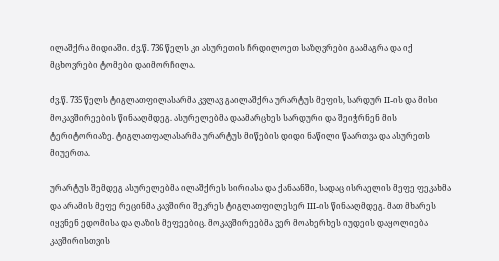ილაშქრა მიდიაში. ძვ.წ. 736 წელს კი ასურეთის ჩრდილოეთ საზღვრები გაამაგრა და იქ მცხოვრები ტომები დაიმორჩილა.

ძვ.წ. 735 წელს ტიგლათფილასარმა კვლავ გაილაშქრა ურარტუს მეფის, სარდურ II-ის და მისი მოკავშირეების წინააღმდეგ. ასურელებმა დაამარცხეს სარდური და შეიჭრნენ მის ტერიტორიაზე. ტიგლათფალასარმა ურარტუს მიწების დიდი ნაწილი წაართვა და ასურეთს მიუერთა.

ურარტუს შემდეგ ასურელებმა ილაშქრეს სირიასა და ქანაანში, სადაც ისრაელის მეფე ფეკახმა და არამის მეფე რეცინმა კავშირი შეკრეს ტიგლათფილესერ III-ის წინააღმდეგ. მათ მხარეს იყვნენ ედომისა და ღაზის მეფეებიც. მოკავშირეებმა ვერ მოახერხეს იუდეის დაყოლიება კავშირისთვის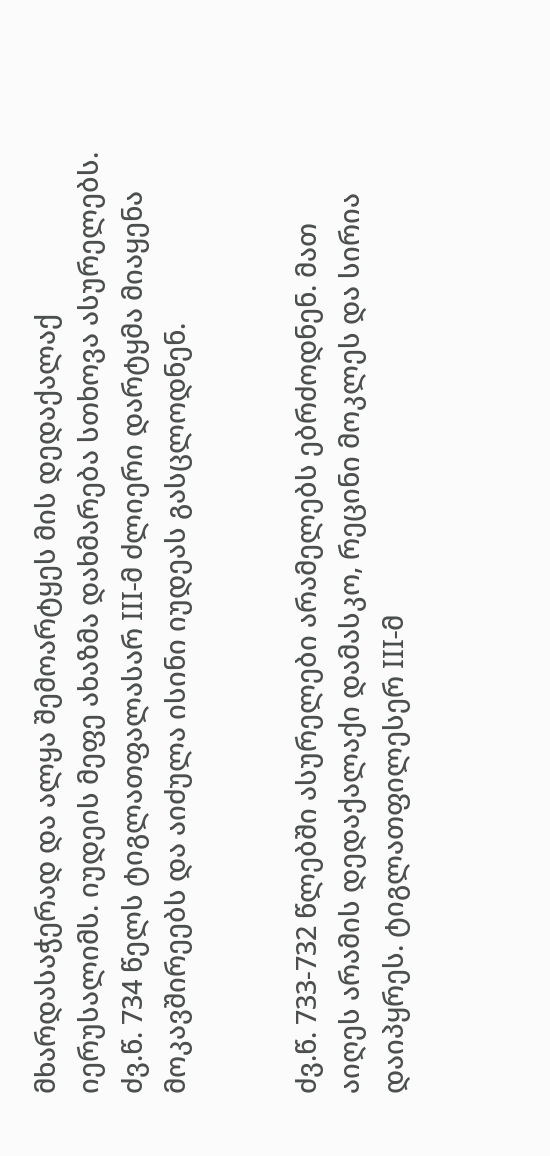მხარდასაჭერად და ალყა შემოარტყეს მის დედაქალაქ იერუსალიმს. იუდეის მეფე ახაზმა დახმარება სთხოვა ასურელებს. ძვ.წ. 734 წელს ტიგლათფალასარ III-მ ძლიერი დარტყმა მიაყენა მოკავშირეებს და აიძულა ისინი იუდეას გასცლოდნენ.


ძვ.წ. 733-732 წლებში ასურელები არამელებს ებრძოდნენ. მათ აიღეს არამის დედაქალაქი დამასკო, რეცინი მოკლეს და სირია დაიპყრეს. ტიგლათფილესერ III-მ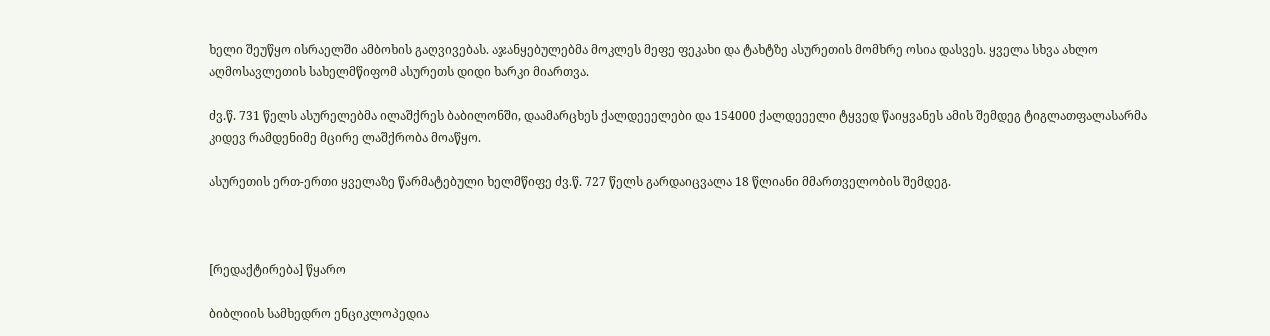ხელი შეუწყო ისრაელში ამბოხის გაღვივებას. აჯანყებულებმა მოკლეს მეფე ფეკახი და ტახტზე ასურეთის მომხრე ოსია დასვეს. ყველა სხვა ახლო აღმოსავლეთის სახელმწიფომ ასურეთს დიდი ხარკი მიართვა.

ძვ.წ. 731 წელს ასურელებმა ილაშქრეს ბაბილონში, დაამარცხეს ქალდეეელები და 154000 ქალდეეელი ტყვედ წაიყვანეს ამის შემდეგ ტიგლათფალასარმა კიდევ რამდენიმე მცირე ლაშქრობა მოაწყო.

ასურეთის ერთ-ერთი ყველაზე წარმატებული ხელმწიფე ძვ.წ. 727 წელს გარდაიცვალა 18 წლიანი მმართველობის შემდეგ.



[რედაქტირება] წყარო

ბიბლიის სამხედრო ენციკლოპედია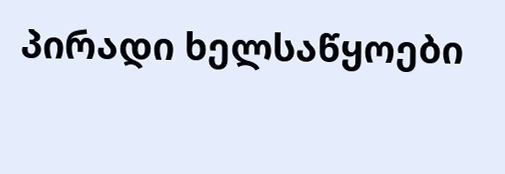პირადი ხელსაწყოები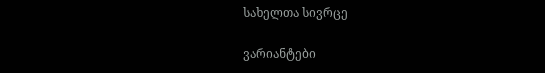სახელთა სივრცე

ვარიანტები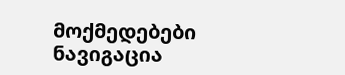მოქმედებები
ნავიგაცია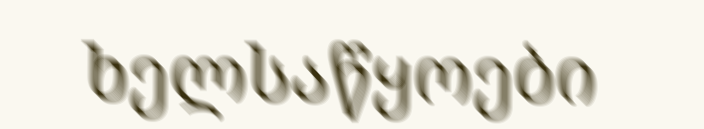ხელსაწყოები